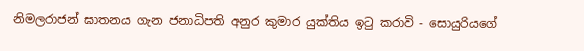නිමලරාජන් ඝාතනය ගැන ජනාධිපති අනුර කුමාර යුක්තිය ඉටු කරාවි - සොයුරියගේ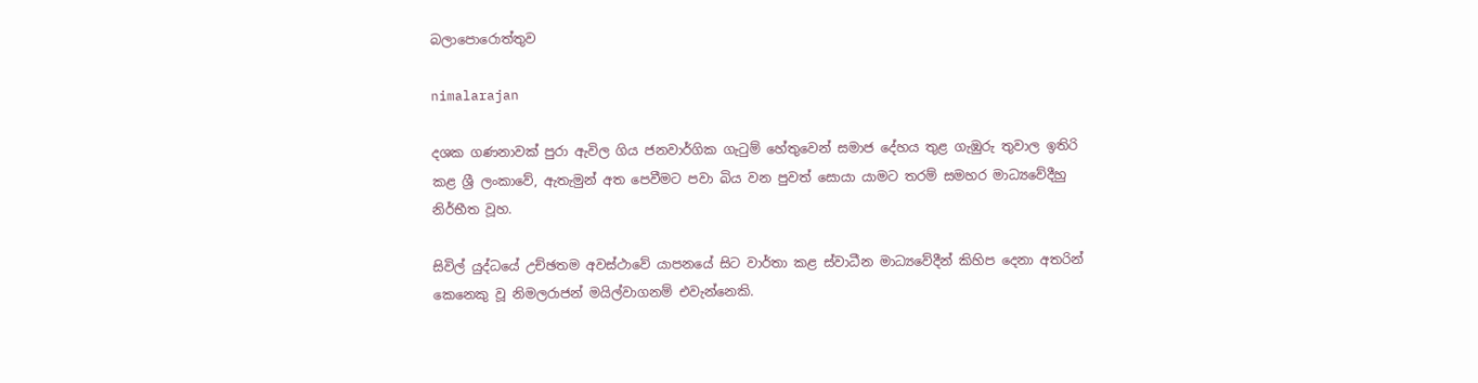බලාපොරොත්තුව

nimalarajan

දශක ගණනාවක් පුරා ඇවිල ගිය ජනවාර්ගික ගැටුම් හේතුවෙන් සමාජ දේහය තුළ ගැඹුරු තුවාල ඉතිරි කළ ශ්‍රී ලංකාවේ, ඇතැමුන් අත පෙවීමට පවා බිය වන පුවත් සොයා යාමට තරම් සමහර මාධ්‍යවේදීහු නිර්භීත වූහ.

සිවිල් යුද්ධයේ උච්ඡතම අවස්ථාවේ යාපනයේ සිට වාර්තා කළ ස්වාධීන මාධ්‍යවේදීන් කිහිප දෙනා අතරින් කෙනෙකු වූ නිමලරාජන් මයිල්වාගනම් එවැන්නෙකි.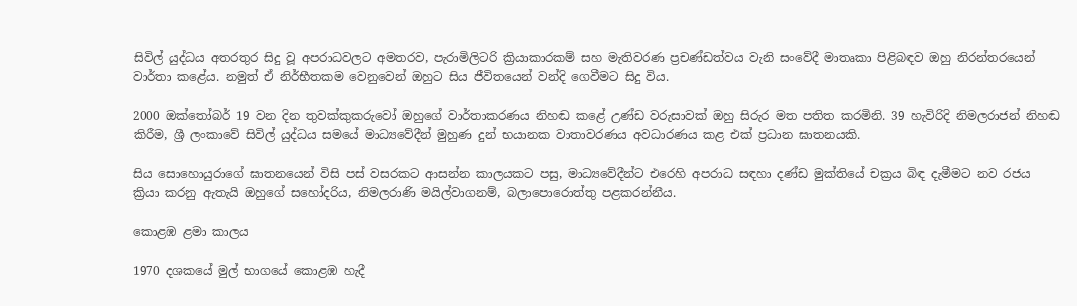සිවිල් යුද්ධය අතරතුර සිදු වූ අපරාධවලට අමතරව, පැරාමිලිටරි ක්‍රියාකාරකම් සහ මැතිවරණ ප්‍රචණ්ඩත්වය වැනි සංවේදී මාතෘකා පිළිබඳව ඔහු නිරන්තරයෙන් වාර්තා කළේය. නමුත් ඒ නිර්භීතකම වෙනුවෙන් ඔහුට සිය ජීවිතයෙන් වන්දි ගෙවීමට සිදු විය.

2000 ඔක්තෝබර් 19 වන දින තුවක්කුකරුවෝ ඔහුගේ වාර්තාකරණය නිහඬ කළේ උණ්ඩ වරුසාවක් ඔහු සිරුර මත පතිත කරමිනි. 39 හැවිරිදි නිමලරාජන් නිහඬ කිරීම, ශ්‍රී ලංකාවේ සිවිල් යුද්ධය සමයේ මාධ්‍යවේදීන් මුහුණ දුන් භයානක වාතාවරණය අවධාරණය කළ එක් ප්‍රධාන ඝාතනයකි.

සිය සොහොයුරාගේ ඝාතනයෙන් විසි පස් වසරකට ආසන්න කාලයකට පසු, මාධ්‍යවේදීන්ට එරෙහි අපරාධ සඳහා දණ්ඩ මුක්තියේ චක්‍රය බිඳ දැමීමට නව රජය ක්‍රියා කරනු ඇතැයි ඔහුගේ සහෝදරිය, නිමලරාණි මයිල්වාගනම්, බලාපොරොත්තු පළකරන්නීය.

කොළඹ ළමා කාලය

1970 දශකයේ මුල් භාගයේ කොළඹ හැදී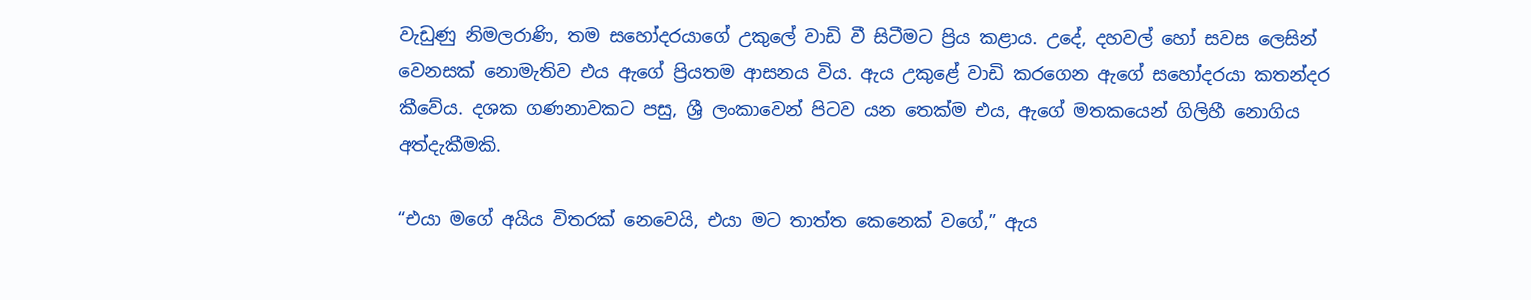වැඩුණු නිමලරාණි, තම සහෝදරයාගේ උකුලේ වාඩි වී සිටීමට ප්‍රිය කළාය. උදේ, දහවල් හෝ සවස ලෙසින් වෙනසක් නොමැතිව එය ඇගේ ප්‍රියතම ආසනය විය. ඇය උකුළේ වාඩි කරගෙන ඇගේ සහෝදරයා කතන්දර කීවේය. දශක ගණනාවකට පසු, ශ්‍රී ලංකාවෙන් පිටව යන තෙක්ම එය, ඇගේ මතකයෙන් ගිලිහී නොගිය අත්දැකීමකි.

“එයා මගේ අයිය විතරක් නෙවෙයි, එයා මට තාත්ත කෙනෙක් වගේ,” ඇය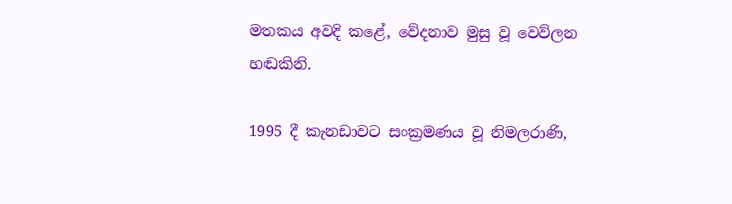මතකය අවදි කළේ, වේදනාව මුසු වූ වෙව්ලන හඬකිනි.

1995 දී කැනඩාවට සංක්‍රමණය වූ නිමලරාණි,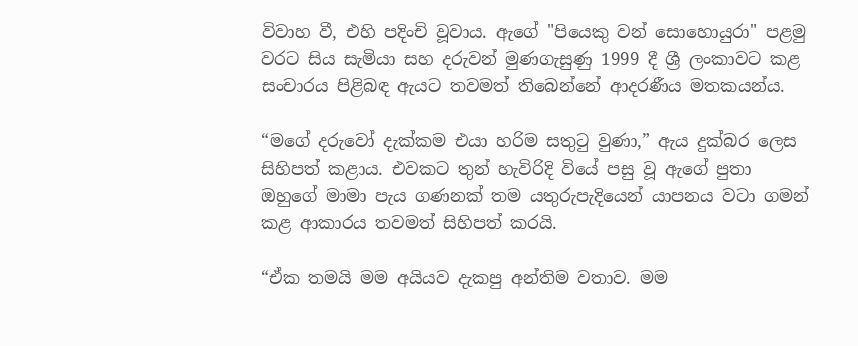විවාහ වී, එහි පදිංචි වූවාය. ඇගේ "පියෙකු වන් සොහොයුරා" පළමු වරට සිය සැමියා සහ දරුවන් මුණගැසුණු 1999 දී ශ්‍රී ලංකාවට කළ සංචාරය පිළිබඳ ඇයට තවමත් තිබෙන්නේ ආදරණීය මතකයන්ය.

“මගේ දරුවෝ දැක්කම එයා හරිම සතුටු වුණා,” ඇය දුක්බර ලෙස සිහිපත් කළාය. එවකට තුන් හැවිරිදි වියේ පසු වූ ඇගේ පුතා ඔහුගේ මාමා පැය ගණනක් තම යතුරුපැදියෙන් යාපනය වටා ගමන් කළ ආකාරය තවමත් සිහිපත් කරයි.

“ඒක තමයි මම අයියව දැකපු අන්තිම වතාව. මම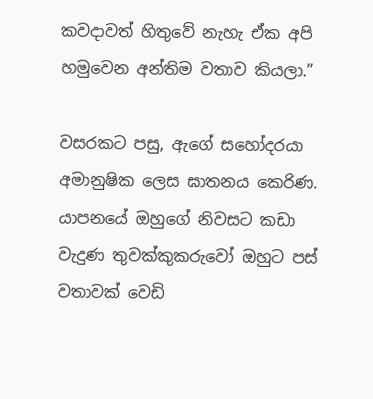කවදාවත් හිතුවේ නැහැ ඒක අපි හමුවෙන අන්තිම වතාව කියලා.”

වසරකට පසු, ඇගේ සහෝදරයා අමානුෂික ලෙස ඝාතනය කෙරිණ. යාපනයේ ඔහුගේ නිවසට කඩා වැදුණ තුවක්කුකරුවෝ ඔහුට පස් වතාවක් වෙඩි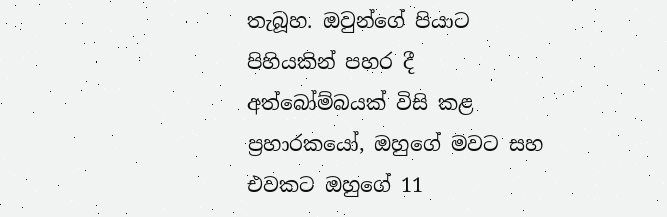තැබූහ. ඔවුන්ගේ පියාට පිහියකින් පහර දී අත්බෝම්බයක් විසි කළ ප්‍රහාරකයෝ, ඔහුගේ මවට සහ එවකට ඔහුගේ 11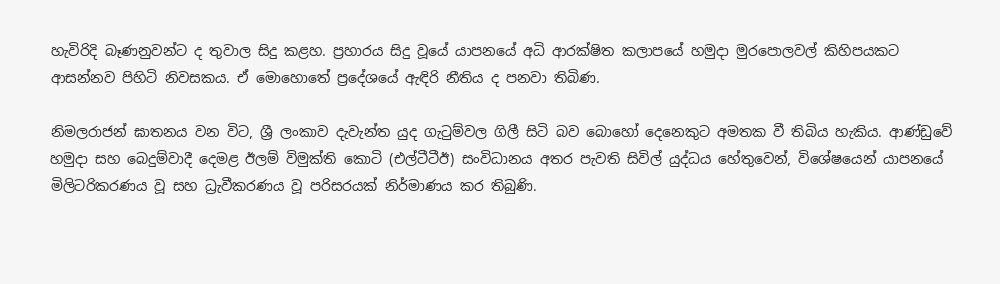හැවිරිදි බෑණනුවන්ට ද තුවාල සිදු කළහ. ප්‍රහාරය සිදු වූයේ යාපනයේ අධි ආරක්ෂිත කලාපයේ හමුදා මුරපොලවල් කිහිපයකට ආසන්නව පිහිටි නිවසකය. ඒ මොහොතේ ප්‍රදේශයේ ඇඳිරි නීතිය ද පනවා තිබිණ.

නිමලරාජන් ඝාතනය වන විට, ශ්‍රී ලංකාව දැවැන්ත යුද ගැටුම්වල ගිලී සිටි බව බොහෝ දෙනෙකුට අමතක වී තිබිය හැකිය. ආණ්ඩුවේ හමුදා සහ බෙදුම්වාදී දෙමළ ඊලම් විමුක්ති කොටි (එල්ටීටීඊ) සංවිධානය අතර පැවති සිවිල් යුද්ධය හේතුවෙන්, විශේෂයෙන් යාපනයේ මිලිටරිකරණය වූ සහ ධ්‍රැවීකරණය වූ පරිසරයක් නිර්මාණය කර තිබුණි.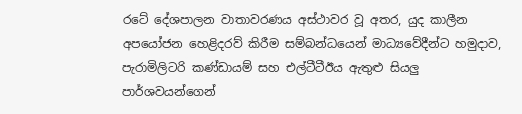රටේ දේශපාලන වාතාවරණය අස්ථාවර වූ අතර, යුද කාලීන අපයෝජන හෙළිදරව් කිරීම සම්බන්ධයෙන් මාධ්‍යවේදීන්ට හමුදාව, පැරාමිලිටරි කණ්ඩායම් සහ එල්ටීටීඊය ඇතුළු සියලු පාර්ශවයන්ගෙන්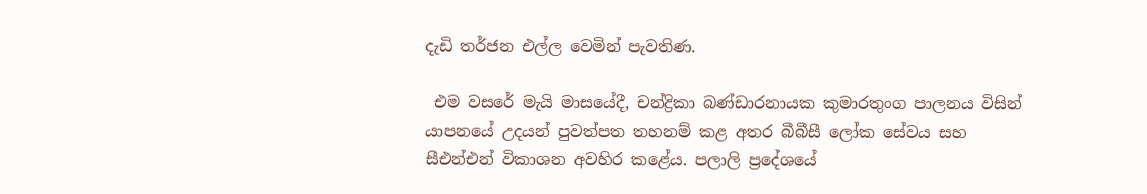දැඩි තර්ජන එල්ල වෙමින් පැවතිණ.

 එම වසරේ මැයි මාසයේදී, චන්ද්‍රිකා බණ්ඩාරනායක කුමාරතුංග පාලනය විසින් යාපනයේ උදයන් පුවත්පත තහනම් කළ අතර බීබීසී ලෝක සේවය සහ සීඑන්එන් විකාශන අවහිර කළේය. පලාලි ප්‍රදේශයේ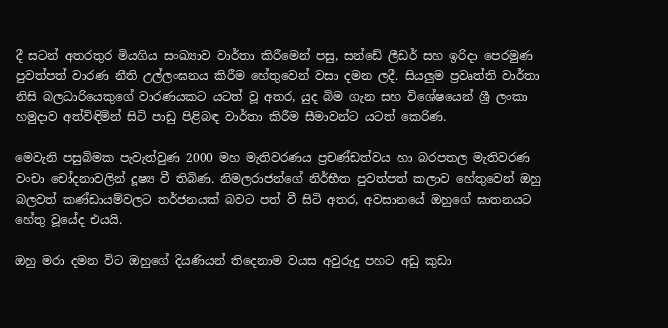දී සටන් අතරතුර මියගිය සංඛ්‍යාව වාර්තා කිරීමෙන් පසු, සන්ඩේ ලීඩර් සහ ඉරිදා පෙරමුණ පුවත්පත් වාරණ නීති උල්ලංඝනය කිරීම හේතුවෙන් වසා දමන ලදී. සියලුම ප්‍රවෘත්ති වාර්තා නිසි බලධාරියෙකුගේ වාරණයකට යටත් වූ අතර, යුද බිම ගැන සහ විශේෂයෙන් ශ්‍රී ලංකා හමුදාව අත්විඳිමින් සිටි පාඩු පිළිබඳ වාර්තා කිරීම සීමාවන්ට යටත් කෙරිණ.

මෙවැනි පසුබිමක පැවැත්වුණ 2000 මහ මැතිවරණය ප්‍රචණ්ඩත්වය හා බරපතල මැතිවරණ වංචා චෝදනාවලින් දූෂ්‍ය වී තිබිණ. නිමලරාජන්ගේ නිර්භීත පුවත්පත් කලාව හේතුවෙන් ඔහු බලවත් කණ්ඩායම්වලට තර්ජනයක් බවට පත් වී සිටි අතර, අවසානයේ ඔහුගේ ඝාතනයට හේතු වූයේද එයයි.

ඔහු මරා දමන විට ඔහුගේ දියණියන් තිදෙනාම වයස අවුරුදු පහට අඩු කුඩා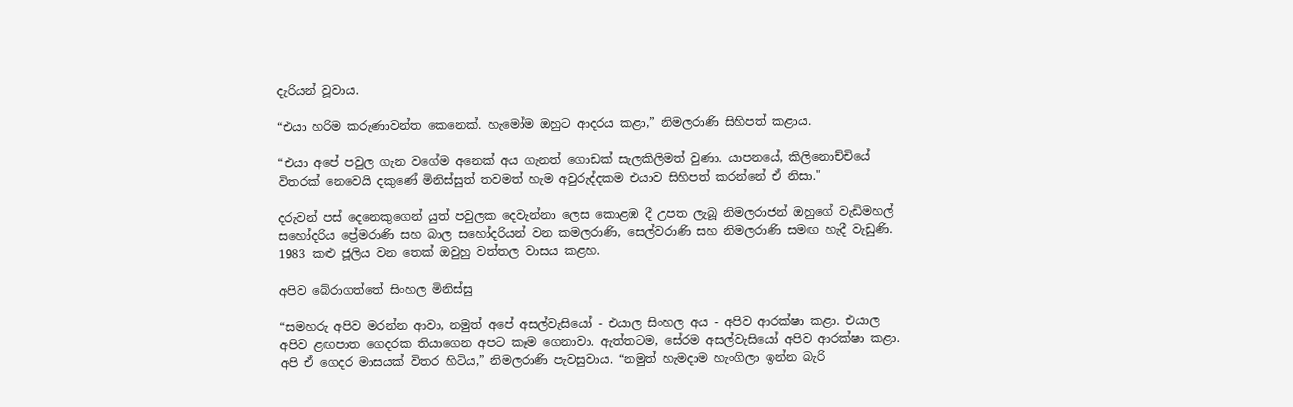දැරියන් වූවාය.

“එයා හරිම කරුණාවන්ත කෙනෙක්. හැමෝම ඔහුට ආදරය කළා,” නිමලරාණි සිහිපත් කළාය.

“එයා අපේ පවුල ගැන වගේම අනෙක් අය ගැනත් ගොඩක් සැලකිලිමත් වුණා. යාපනයේ, කිලිනොච්චියේ විතරක් නෙවෙයි දකුණේ මිනිස්සුත් තවමත් හැම අවුරුද්දකම එයාව සිහිපත් කරන්නේ ඒ නිසා."

දරුවන් පස් දෙනෙකුගෙන් යුත් පවුලක දෙවැන්නා ලෙස කොළඹ දී උපත ලැබූ නිමලරාජන් ඔහුගේ වැඩිමහල් සහෝදරිය ප්‍රේමරාණි සහ බාල සහෝදරියන් වන කමලරාණි, සෙල්වරාණි සහ නිමලරාණි සමඟ හැදී වැඩුණි. 1983 කළු ජූලිය වන තෙක් ඔවුහු වත්තල වාසය කළහ.

අපිව බේරාගත්තේ සිංහල මිනිස්සු

“සමහරු අපිව මරන්න ආවා, නමුත් අපේ අසල්වැසියෝ - එයාල සිංහල අය - අපිව ආරක්ෂා කළා. එයාල අපිව ළඟපාත ගෙදරක තියාගෙන අපට කෑම ගෙනාවා. ඇත්තටම, සේරම අසල්වැසියෝ අපිව ආරක්ෂා කළා. අපි ඒ ගෙදර මාසයක් විතර හිටිය,” නිමලරාණි පැවසුවාය. “නමුත් හැමදාම හැංගිලා ඉන්න බැරි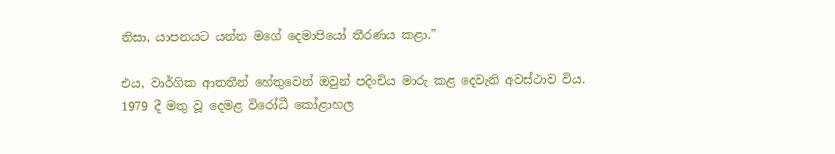නිසා, යාපනයට යන්න මගේ දෙමාපියෝ තීරණය කළා.”

එය, වාර්ගික ආතතීන් හේතුවෙන් ඔවුන් පදිංචිය මාරු කළ දෙවැනි අවස්ථාව විය. 1979 දී මතු වූ දෙමළ විරෝධී කෝළාහල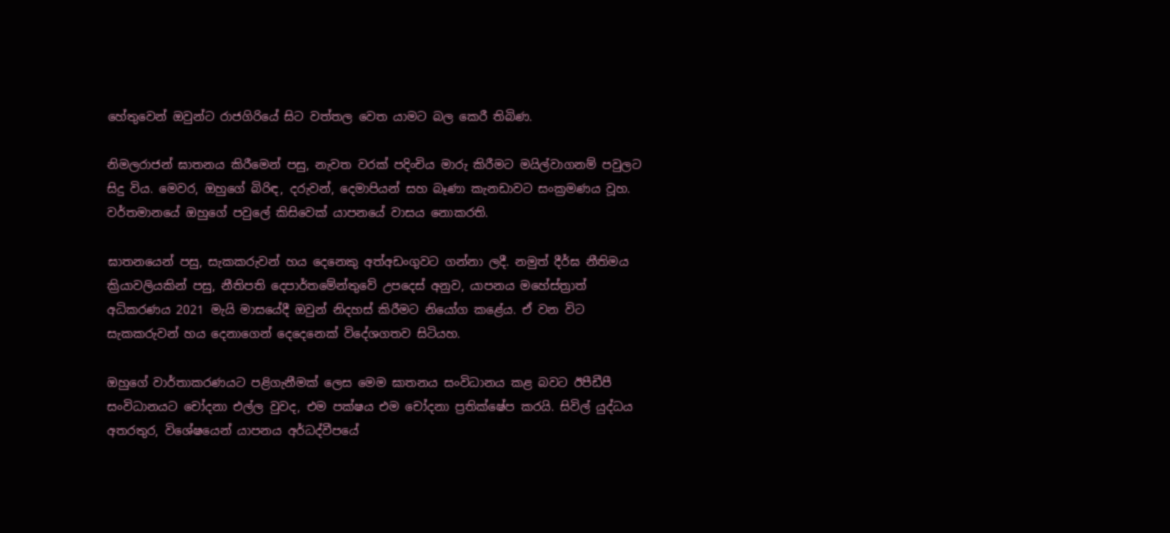හේතුවෙන් ඔවුන්ට රාජගිරියේ සිට වත්තල වෙත යාමට බල කෙරී තිබිණ.

නිමලරාජන් ඝාතනය කිරීමෙන් පසු, නැවත වරක් පදිංචිය මාරු කිරීමට මයිල්වාගනම් පවුලට සිදු විය. මෙවර, ඔහුගේ බිරිඳ, දරුවන්, දෙමාපියන් සහ බෑණා කැනඩාවට සංක්‍රමණය වූහ. වර්තමානයේ ඔහුගේ පවුලේ කිසිවෙක් යාපනයේ වාසය නොකරති.

ඝාතනයෙන් පසු, සැකකරුවන් හය දෙනෙකු අත්අඩංගුවට ගන්නා ලදී. නමුත් දීර්ඝ නීතිමය ක්‍රියාවලියකින් පසු, නීතිපති දෙපාර්තමේන්තුවේ උපදෙස් අනුව, යාපනය මහේස්ත්‍රාත් අධිකරණය 2021 මැයි මාසයේදී ඔවුන් නිදහස් කිරීමට නියෝග කළේය. ඒ වන විට සැකකරුවන් හය දෙනාගෙන් දෙදෙනෙක් විදේශගතව සිටියහ.

ඔහුගේ වාර්තාකරණයට පළිගැනීමක් ලෙස මෙම ඝාතනය සංවිධානය කළ බවට ඊපීඩීපී සංවිධානයට චෝදනා එල්ල වුවද, එම පක්ෂය එම චෝදනා ප්‍රතික්ෂේප කරයි. සිවිල් යුද්ධය අතරතුර, විශේෂයෙන් යාපනය අර්ධද්වීපයේ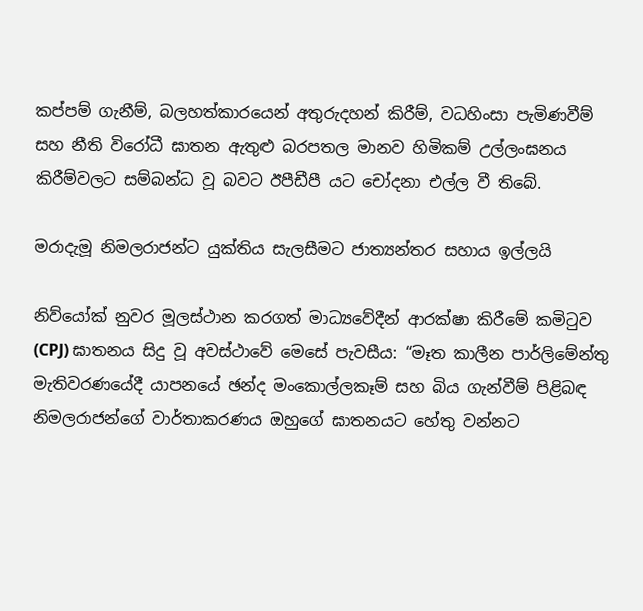කප්පම් ගැනීම්, බලහත්කාරයෙන් අතුරුදහන් කිරීම්, වධහිංසා පැමිණවීම් සහ නීති විරෝධී ඝාතන ඇතුළු බරපතල මානව හිමිකම් උල්ලංඝනය කිරීම්වලට සම්බන්ධ වූ බවට ඊපීඩීපී යට චෝදනා එල්ල වී තිබේ.

මරාදැමූ නිමලරාජන්ට යුක්තිය සැලසීමට ජාත්‍යන්තර සහාය ඉල්ලයි

නිව්යෝක් නුවර මූලස්ථාන කරගත් මාධ්‍යවේදීන් ආරක්ෂා කිරීමේ කමිටුව (CPJ) ඝාතනය සිදු වූ අවස්ථාවේ මෙසේ පැවසීය: “මෑත කාලීන පාර්ලිමේන්තු මැතිවරණයේදී යාපනයේ ඡන්ද මංකොල්ලකෑම් සහ බිය ගැන්වීම් පිළිබඳ නිමලරාජන්ගේ වාර්තාකරණය ඔහුගේ ඝාතනයට හේතු වන්නට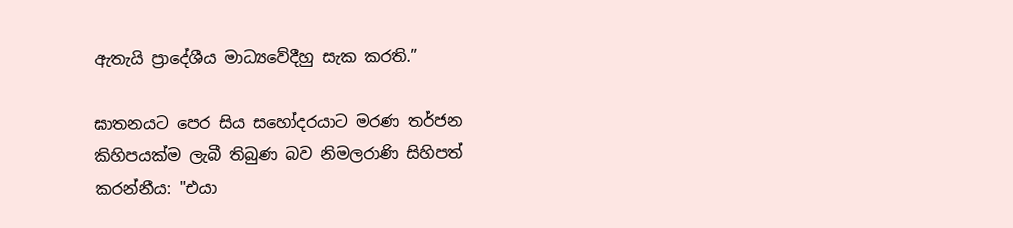ඇතැයි ප්‍රාදේශීය මාධ්‍යවේදීහු සැක කරති.”

ඝාතනයට පෙර සිය සහෝදරයාට මරණ තර්ජන කිහිපයක්ම ලැබී තිබුණ බව නිමලරාණි සිහිපත් කරන්නීය: "එයා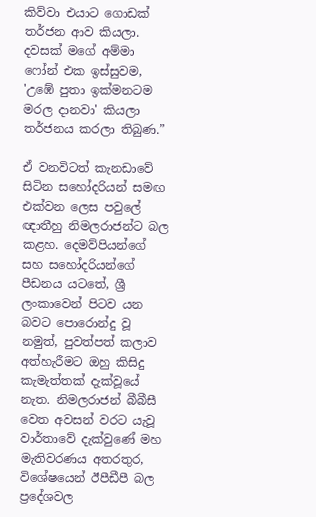කිව්වා එයාට ගොඩක් තර්ජන ආව කියලා. දවසක් මගේ අම්මා ෆෝන් එක ඉස්සුවම, 'උඹේ පුතා ඉක්මනටම මරල දානවා' කියලා තර්ජනය කරලා තිබුණ.”

ඒ වනවිටත් කැනඩාවේ සිටින සහෝදරියන් සමඟ එක්වන ලෙස පවුලේ ඥාතීහු නිමලරාජන්ට බල කළහ. දෙමව්පියන්ගේ සහ සහෝදරියන්ගේ පීඩනය යටතේ, ශ්‍රී ලංකාවෙන් පිටව යන බවට පොරොන්දු වූ නමුත්, පුවත්පත් කලාව අත්හැරීමට ඔහු කිසිදු කැමැත්තක් දැක්වූයේ නැත. නිමලරාජන් බීබීසී වෙත අවසන් වරට යැවූ වාර්තාවේ දැක්වුණේ මහ මැතිවරණය අතරතුර, විශේෂයෙන් ඊපීඩීපී බල ප්‍රදේශවල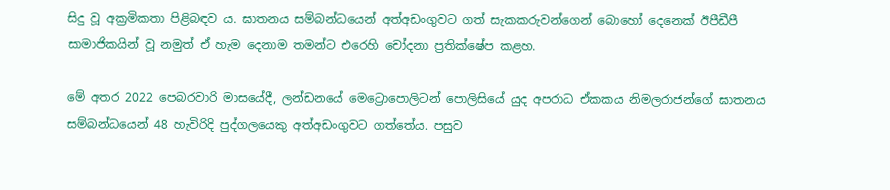සිදු වූ අක්‍රමිකතා පිළිබඳව ය. ඝාතනය සම්බන්ධයෙන් අත්අඩංගුවට ගත් සැකකරුවන්ගෙන් බොහෝ දෙනෙක් ඊපීඩීපී සාමාජිකයින් වූ නමුත් ඒ හැම දෙනාම තමන්ට එරෙහි චෝදනා ප්‍රතික්ෂේප කළහ.

මේ අතර 2022 පෙබරවාරි මාසයේදී, ලන්ඩනයේ මෙට්‍රොපොලිටන් පොලිසියේ යුද අපරාධ ඒකකය නිමලරාජන්ගේ ඝාතනය සම්බන්ධයෙන් 48 හැවිරිදි පුද්ගලයෙකු අත්අඩංගුවට ගත්තේය. පසුව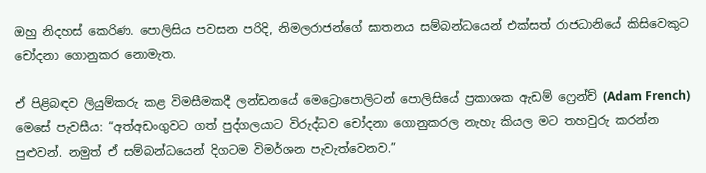ඔහු නිදහස් කෙරිණ. පොලිසිය පවසන පරිදි, නිමලරාජන්ගේ ඝාතනය සම්බන්ධයෙන් එක්සත් රාජධානියේ කිසිවෙකුට චෝදනා ගොනුකර නොමැත.

ඒ පිළිබඳව ලියුම්කරු කළ විමසීමකදී ලන්ඩනයේ මෙට්‍රොපොලිටන් පොලිසියේ ප්‍රකාශක ඇඩම් ෆ්‍රෙන්ච් (Adam French) මෙසේ පැවසීය: “අත්අඩංගුවට ගත් පුද්ගලයාට විරුද්ධව චෝදනා ගොනුකරල නැහැ කියල මට තහවුරු කරන්න පුළුවන්. නමුත් ඒ සම්බන්ධයෙන් දිගටම විමර්ශන පැවැත්වෙනව.”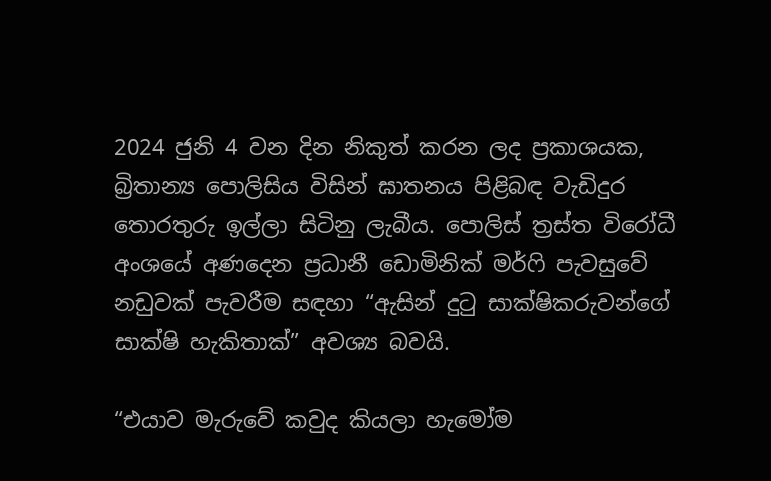2024 ජුනි 4 වන දින නිකුත් කරන ලද ප්‍රකාශයක, බ්‍රිතාන්‍ය පොලිසිය විසින් ඝාතනය පිළිබඳ වැඩිදුර තොරතුරු ඉල්ලා සිටිනු ලැබීය. පොලිස් ත්‍රස්ත විරෝධී අංශයේ අණදෙන ප්‍රධානී ඩොමිනික් මර්ෆි පැවසුවේ නඩුවක් පැවරීම සඳහා “ඇසින් දුටු සාක්ෂිකරුවන්ගේ සාක්ෂි හැකිතාක්” අවශ්‍ය බවයි.

“එයාව මැරුවේ කවුද කියලා හැමෝම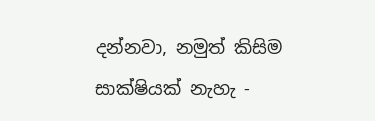දන්නවා, නමුත් කිසිම සාක්ෂියක් නැහැ -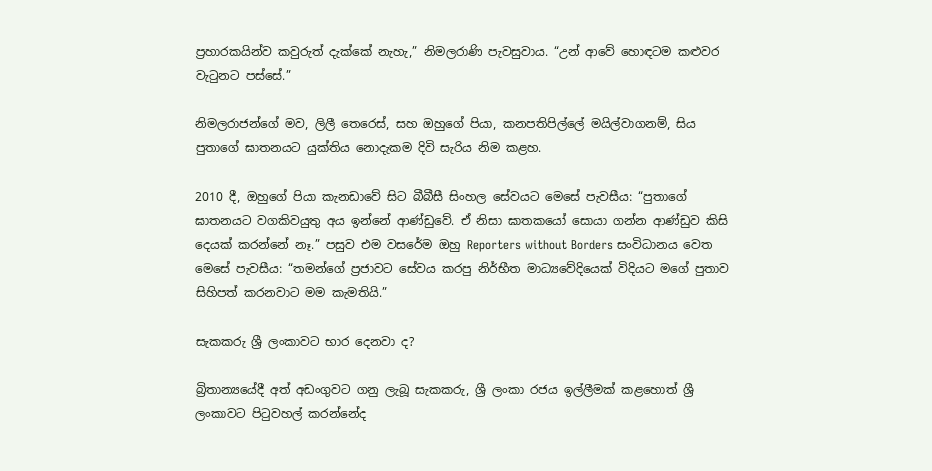ප්‍රහාරකයින්ව කවුරුත් දැක්කේ නැහැ,” නිමලරාණි පැවසුවාය. “උන් ආවේ හොඳටම කළුවර වැටුනට පස්සේ.”

නිමලරාජන්ගේ මව, ලිලී තෙරෙස්, සහ ඔහුගේ පියා, කනපතිපිල්ලේ මයිල්වාගනම්, සිය පුතාගේ ඝාතනයට යුක්තිය නොදැකම දිවි සැරිය නිම කළහ.

2010 දී, ඔහුගේ පියා කැනඩාවේ සිට බීබීසී සිංහල සේවයට මෙසේ පැවසීය: “පුතාගේ ඝාතනයට වගකිවයුතු අය ඉන්නේ ආණ්ඩුවේ. ඒ නිසා ඝාතකයෝ සොයා ගන්න ආණ්ඩුව කිසි දෙයක් කරන්නේ නෑ.” පසුව එම වසරේම ඔහු Reporters without Borders සංවිධානය වෙත මෙසේ පැවසීය: “තමන්ගේ ප්‍රජාවට සේවය කරපු නිර්භීත මාධ්‍යවේදියෙක් විදියට මගේ පුතාව සිහිපත් කරනවාට මම කැමතියි.”

සැකකරු ශ්‍රී ලංකාවට භාර දෙනවා ද?

බ්‍රිතාන්‍යයේදී අත් අඩංගුවට ගනු ලැබූ සැකකරු, ශ්‍රී ලංකා රජය ඉල්ලීමක් කළහොත් ශ්‍රී ලංකාවට පිටුවහල් කරන්නේද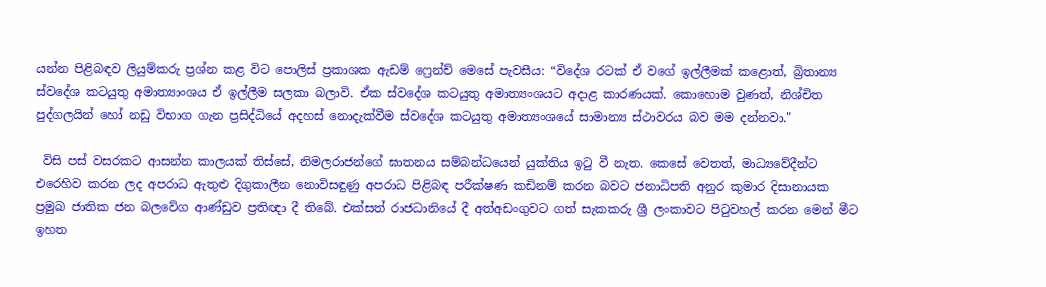යන්න පිළිබඳව ලියුම්කරු ප්‍රශ්න කළ විට පොලිස් ප්‍රකාශක ඇඩම් ෆ්‍රෙන්ච් මෙසේ පැවසීය: “විදේශ රටක් ඒ වගේ ඉල්ලීමක් කළොත්, බ්‍රිතාන්‍ය ස්වදේශ කටයුතු අමාත්‍යාංශය ඒ ඉල්ලීම සලකා බලාවි. ඒක ස්වදේශ කටයුතු අමාත්‍යංශයට අදාළ කාරණයක්. කොහොම වුණත්, නිශ්චිත පුද්ගලයින් හෝ නඩු විභාග ගැන ප්‍රසිද්ධියේ අදහස් නොදැක්වීම ස්වදේශ කටයුතු අමාත්‍යංශයේ සාමාන්‍ය ස්ථාවරය බව මම දන්නවා."

 විසි පස් වසරකට ආසන්න කාලයක් තිස්සේ, නිමලරාජන්ගේ ඝාතනය සම්බන්ධයෙන් යුක්තිය ඉටු වී නැත. කෙසේ වෙතත්, මාධ්‍යවේදීන්ට එරෙහිව කරන ලද අපරාධ ඇතුළු දිගුකාලීන නොවිසඳුණු අපරාධ පිළිබඳ පරීක්ෂණ කඩිනම් කරන බවට ජනාධිපති අනුර කුමාර දිසානායක ප්‍රමුඛ ජාතික ජන බලවේග ආණ්ඩුව ප්‍රතිඥා දී තිබේ. එක්සත් රාජධානියේ දී අත්අඩංගුවට ගත් සැකකරු ශ්‍රී ලංකාවට පිටුවහල් කරන මෙන් මීට ඉහත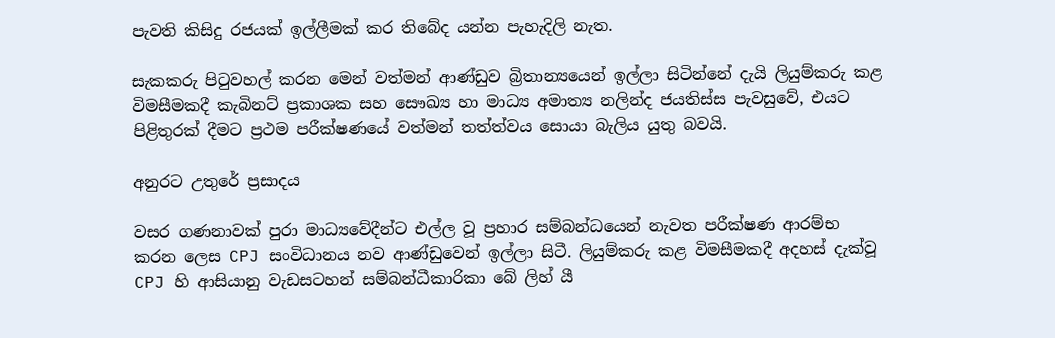පැවති කිසිදු රජයක් ඉල්ලීමක් කර තිබේද යන්න පැහැදිලි නැත.

සැකකරු පිටුවහල් කරන මෙන් වත්මන් ආණ්ඩුව බ්‍රිතාන්‍යයෙන් ඉල්ලා සිටින්නේ දැයි ලියුම්කරු කළ විමසීමකදී කැබිනට් ප්‍රකාශක සහ සෞඛ්‍ය හා මාධ්‍ය අමාත්‍ය නලින්ද ජයතිස්ස පැවසුවේ, එයට පිළිතුරක් දීමට ප්‍රථම පරීක්ෂණයේ වත්මන් තත්ත්වය සොයා බැලිය යුතු බවයි.

අනුරට උතුරේ ප්‍රසාදය

වසර ගණනාවක් පුරා මාධ්‍යවේදීන්ට එල්ල වූ ප්‍රහාර සම්බන්ධයෙන් නැවත පරීක්ෂණ ආරම්භ කරන ලෙස CPJ සංවිධානය නව ආණ්ඩුවෙන් ඉල්ලා සිටී. ලියුම්කරු කළ විමසීමකදී අදහස් දැක්වූ CPJ හි ආසියානු වැඩසටහන් සම්බන්ධීකාරිකා බේ ලිහ් යී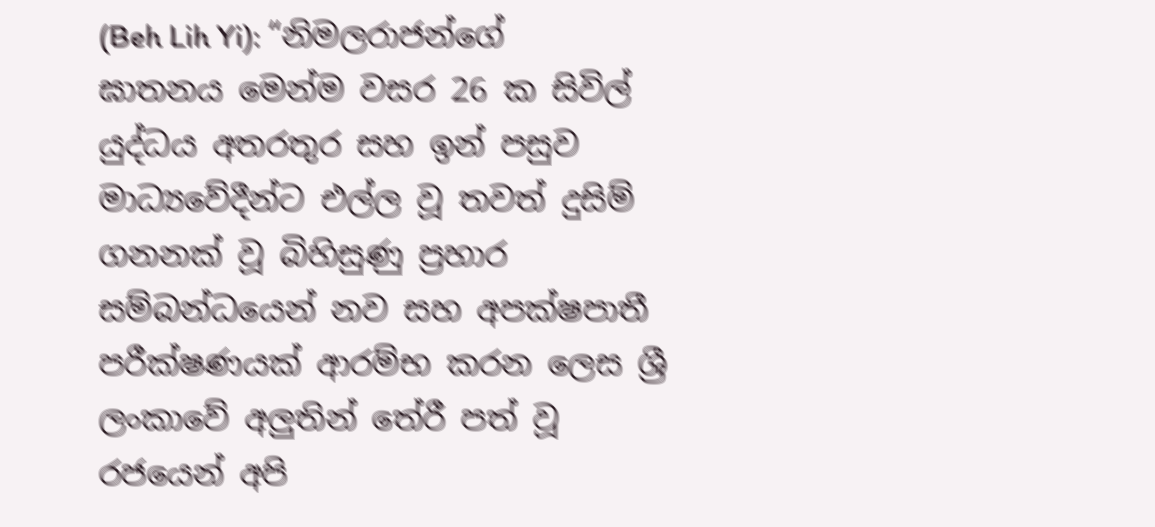(Beh Lih Yi): “නිමලරාජන්ගේ ඝාතනය මෙන්ම වසර 26 ක සිවිල් යුද්ධය අතරතුර සහ ඉන් පසුව මාධ්‍යවේදීන්ට එල්ල වූ තවත් දුසිම් ගනනක් වූ බිහිසුණු ප්‍රහාර සම්බන්ධයෙන් නව සහ අපක්ෂපාතී පරීක්ෂණයක් ආරම්භ කරන ලෙස ශ්‍රී ලංකාවේ අලුතින් තේරී පත් වූ රජයෙන් අපි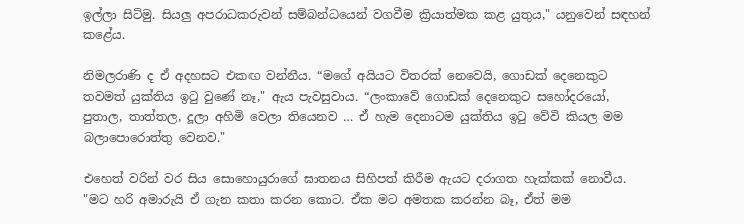ඉල්ලා සිටිමු. සියලු අපරාධකරුවන් සම්බන්ධයෙන් වගවීම ක්‍රියාත්මක කළ යුතුය," යනුවෙන් සඳහන් කළේය.

නිමලරාණි ද ඒ අදහසට එකඟ වන්නීය. “මගේ අයියට විතරක් නෙවෙයි, ගොඩක් දෙනෙකුට තවමත් යුක්තිය ඉටු වුණේ නෑ," ඇය පැවසුවාය. “ලංකාවේ ගොඩක් දෙනෙකුට සහෝදරයෝ, පුතාල, තාත්තල, දූලා අහිමි වෙලා තියෙනව … ඒ හැම දෙනාටම යුක්තිය ඉටු වේවි කියල මම බලාපොරොත්තු වෙනව."

එහෙත් වරින් වර සිය සොහොයුරාගේ ඝාතනය සිහිපත් කිරීම ඇයට දරාගත හැක්කක් නොවීය. "මට හරි අමාරුයි ඒ ගැන කතා කරන කොට. ඒක මට අමතක කරන්න බෑ, ඒත් මම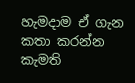හැමදාම ඒ ගැන කතා කරන්න කැමති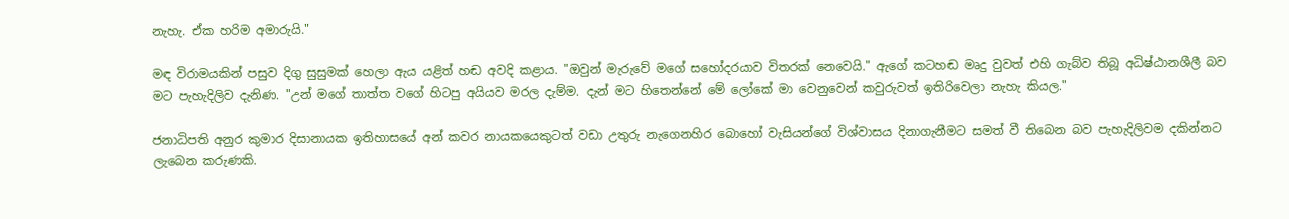නැහැ. ඒක හරිම අමාරුයි."

මඳ විරාමයකින් පසුව දිගු සුසුමක් හෙලා ඇය යළිත් හඬ අවදි කළාය. "ඔවුන් මැරුවේ මගේ සහෝදරයාව විතරක් නෙවෙයි." ඇගේ කටහඬ මෘදු වුවත් එහි ගැබ්ව තිබූ අධිෂ්ඨානශීලී බව මට පැහැදිලිව දැනිණ. "උන් මගේ තාත්ත වගේ හිටපු අයියව මරල දැම්ම. දැන් මට හිතෙන්නේ මේ ලෝකේ මා වෙනුවෙන් කවුරුවත් ඉතිරිවෙලා නැහැ කියල."

ජනාධිපති අනුර කුමාර දිසානායක ඉතිහාසයේ අන් කවර නායකයෙකුටත් වඩා උතුරු නැගෙනහිර බොහෝ වැසියන්ගේ විශ්වාසය දිනාගැනීමට සමත් වී තිබෙන බව පැහැදිලිවම දකින්නට ලැබෙන කරුණකි.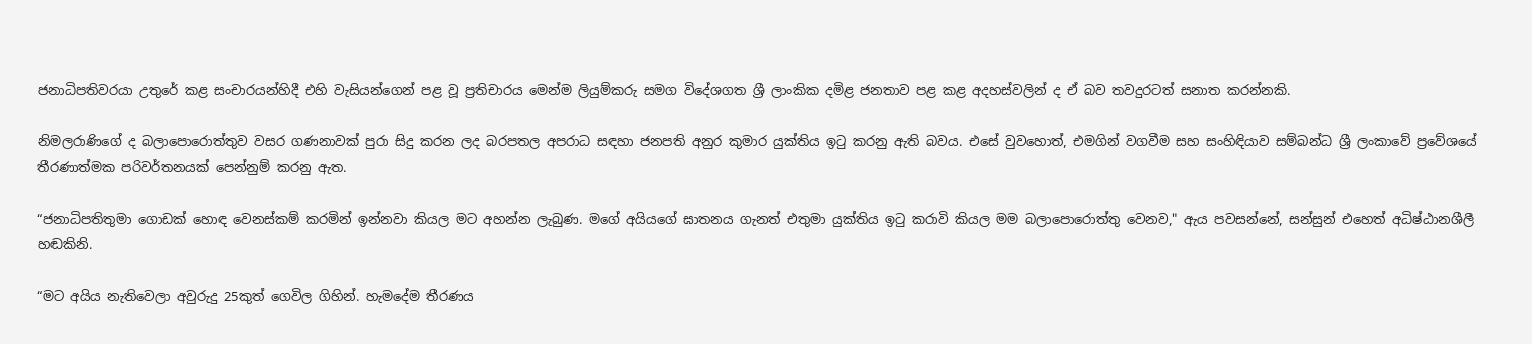ජනාධිපතිවරයා උතුරේ කළ සංචාරයන්හිදී එහි වැසියන්ගෙන් පළ වූ ප්‍රතිචාරය මෙන්ම ලියුම්කරු සමග විදේශගත ශ්‍රී ලාංකික දමිළ ජනතාව පළ කළ අදහස්වලින් ද ඒ බව තවදුරටත් සනාත කරන්නකි.

නිමලරාණිගේ ද බලාපොරොත්තුව වසර ගණනාවක් පුරා සිදු කරන ලද බරපතල අපරාධ සඳහා ජනපති අනුර කුමාර යුක්තිය ඉටු කරනු ඇති බවය. එසේ වුවහොත්, එමගින් වගවීම සහ සංහිඳියාව සම්බන්ධ ශ්‍රී ලංකාවේ ප්‍රවේශයේ තීරණාත්මක පරිවර්තනයක් පෙන්නුම් කරනු ඇත.

“ජනාධිපතිතුමා ගොඩක් හොඳ වෙනස්කම් කරමින් ඉන්නවා කියල මට අහන්න ලැබුණ. මගේ අයියගේ ඝාතනය ගැනත් එතුමා යුක්තිය ඉටු කරාවි කියල මම බලාපොරොත්තු වෙනව," ඇය පවසන්නේ, සන්සුන් එහෙත් අධිෂ්ඨානශීලී හඬකිනි.

“මට අයිය නැතිවෙලා අවුරුදු 25කුත් ගෙවිල ගිහින්. හැමදේම තීරණය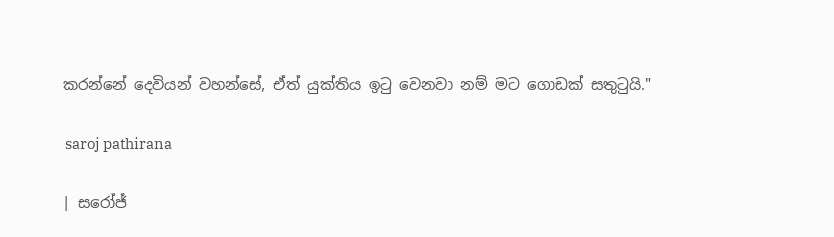කරන්නේ දෙවියන් වහන්සේ, ඒත් යුක්තිය ඉටු වෙනවා නම් මට ගොඩක් සතුටුයි."

 saroj pathirana

| සරෝජ්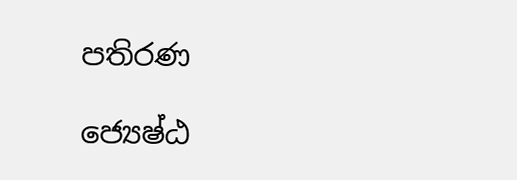පතිරණ

ජ්‍යෙෂ්ඨ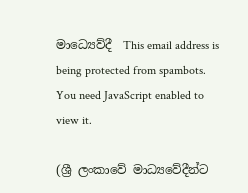මාධ්‍යෙව්දී  This email address is being protected from spambots. You need JavaScript enabled to view it.

(ශ්‍රී ලංකාවේ මාධ්‍යවේදීන්ට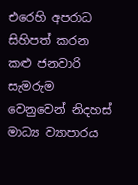එරෙහි අපරාධ සිහිපත් කරන කළු ජනවාරි සැමරුම වෙනුවෙන් නිදහස් මාධ්‍ය ව්‍යාපාරය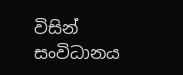විසින් සංවිධානය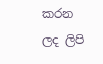කරන ලද ලිපි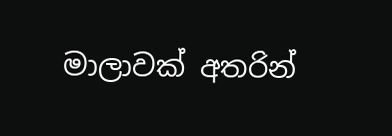මාලාවක් අතරින්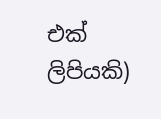එක් ලිපියකි)